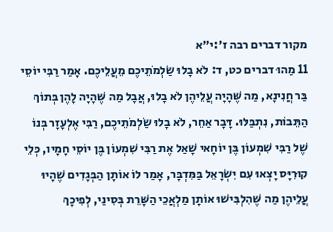מקור דברים רבה ז׳:י״א
11 מַהוּ דברים כט, ד: לֹא בָלוּ שַׂלְמֹתֵיכֶם מֵעֲלֵיכֶם. אָמַר רַבִּי יוֹסֵי בַּר חֲנִינָא, מַה שֶּׁהָיָה עֲלֵיהֶן לֹא בָלוּ, אֲבָל מַה שֶּׁהָיָה לָהֶן בְּתוֹךְ הַתֵּבוֹת, נִתְבַּלּוּ. דָּבָר אַחֵר, לֹא בָלוּ שַׂלְמֹתֵיכֶם, רַבִּי אֶלְעָזָר בְּנוֹ שֶׁל רַבִּי שִׁמְעוֹן בֶּן יוֹחָאי שָׁאַל אֶת רַבִּי שִׁמְעוֹן בֶּן יוֹסֵי חָמָיו, כְּלֵי קוּרִיָּס יָצְאוּ עִם יִשְׂרָאֵל בַּמִּדְבָּר, אָמַר לוֹ אוֹתָן הַבְּגָדִים שֶׁהָיוּ עֲלֵיהֶן מַה שֶּׁהִלְבִּישׁוּ אוֹתָן מַלְאֲכֵי הַשָּׁרֵת בְּסִינַי, לְפִיכָךְ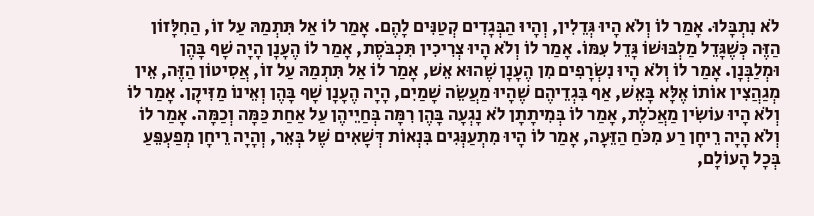לֹא נִתְבָּלוּ. אָמַר לוֹ וְלֹא הָיוּ גְּדֵלִין, וְהָיוּ הַבְּגָדִים קְטַנִּים לָהֶם. אָמַר לוֹ אַל תִּתְמַהּ עַל זוֹ, הַחִלָּזוֹן הַזֶּה כְּשֶׁגָּדֵל מַלְבּוּשׁוֹ גָּדֵל עִמּוֹ. אָמַר לוֹ וְלֹא הָיוּ צְרִיכִין תִּכְבֹּסֶת, אָמַר לוֹ הֶעָנָן הָיָה שָׁף בָּהֶן וּמְלַבְּנָן. אָמַר לוֹ וְלֹא הָיוּ נִשְׂרָפִים מִן הֶעָנָן שֶׁהוּא אֵשׁ, אָמַר לוֹ אַל תִּתְמַהּ עַל זוֹ, אֲסִיטוֹן הַזֶּה, אֵין מְגַהֲצִין אוֹתוֹ אֶלָּא בָּאֵשׁ, אַף בִּגְדֵיהֶם שֶׁהָיוּ מַעֲשֵׂה שָׁמַיִם, הָיָה הֶעָנָן שָׁף בָּהֶן וְאֵינוֹ מַזִּיקָן. אָמַר לוֹ וְלֹא הָיוּ עוֹשִׂין מַאֲכֹלֶת, אָמַר לוֹ בְּמִיתָתָן לֹא נָגְעָה בָּהֶן רִמָּה בְּחַיֵיהֶן עַל אַחַת כַּמָּה וְכַמָּה. אָמַר לוֹ וְלֹא הָיָה רֵיחָן רַע מִכֹּחַ הַזֵּעָה, אָמַר לוֹ הָיוּ מִתְעַנְּגִים בִּנְאוֹת דְּשָׁאִים שֶׁל בְּאֵר, וְהָיָה רֵיחָן מְפַעְפֵּעַ בְּכָל הָעוֹלָם,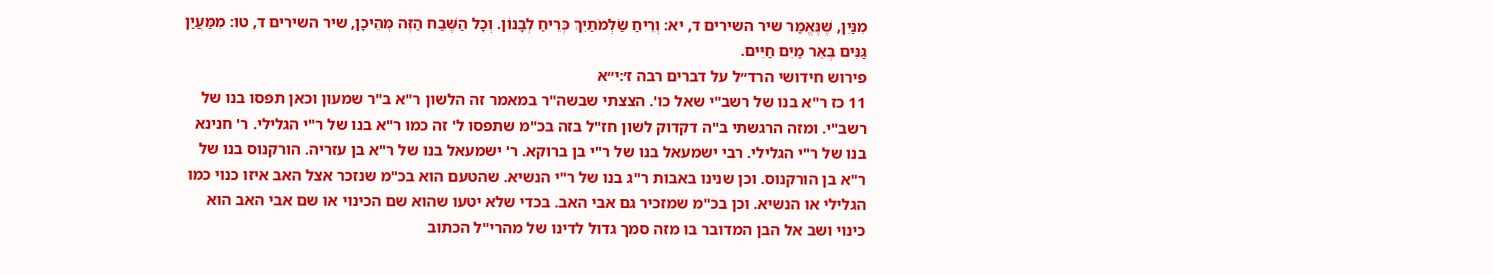מִנַּיִן, שֶׁנֶּאֱמַר שיר השירים ד, יא: וְרֵיחַ שַׂלְמֹתַיִךְ כְּרֵיחַ לְבָנוֹן. וְכָל הַשֶּׁבַח הַזֶּה מְהֵיכָן, שיר השירים ד, טו: מִמַּעֲיַן גַּנִּים בְּאֵר מַיִם חַיִּים.
פירוש חידושי הרד״ל על דברים רבה ז׳:י״א
11 כז ר"א בנו של רשב"י שאל כו'. הצצתי שבשה"ר במאמר זה הלשון ר"א ב"ר שמעון וכאן תפסו בנו של רשב"י. ומזה הרגשתי ב"ה דקדוק לשון חז"ל בזה בכ"מ שתפסו ל' זה כמו ר"א בנו של ר"י הגלילי. ר' חנינא בנו של ר"י הגלילי. רבי ישמעאל בנו של ר"י בן ברוקא. ר' ישמעאל בנו של ר"א בן עזריה. הורקנוס בנו של ר"א בן הורקנוס. וכן שנינו באבות ר"ג בנו של ר"י הנשיא. שהטעם הוא בכ"מ שנזכר אצל האב איזו כנוי כמו הגלילי או הנשיא. וכן בכ"מ שמזכיר גם אבי האב. בכדי שלא יטעו שהוא שם הכינוי או שם אבי האב הוא כינוי ושב אל הבן המדובר בו מזה סמך גדול לדינו של מהרי"ל הכתוב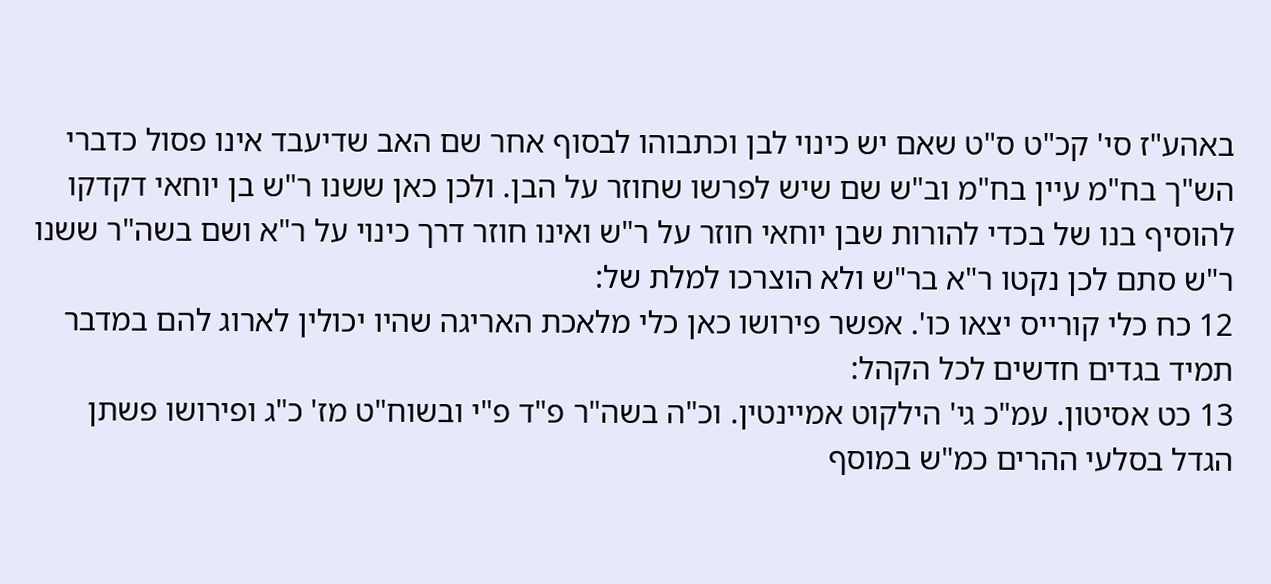באהע"ז סי' קכ"ט ס"ט שאם יש כינוי לבן וכתבוהו לבסוף אחר שם האב שדיעבד אינו פסול כדברי הש"ך בח"מ עיין בח"מ וב"ש שם שיש לפרשו שחוזר על הבן. ולכן כאן ששנו ר"ש בן יוחאי דקדקו להוסיף בנו של בכדי להורות שבן יוחאי חוזר על ר"ש ואינו חוזר דרך כינוי על ר"א ושם בשה"ר ששנו ר"ש סתם לכן נקטו ר"א בר"ש ולא הוצרכו למלת של:
12 כח כלי קורייס יצאו כו'. אפשר פירושו כאן כלי מלאכת האריגה שהיו יכולין לארוג להם במדבר תמיד בגדים חדשים לכל הקהל:
13 כט אסיטון. עמ"כ גי' הילקוט אמיינטין. וכ"ה בשה"ר פ"ד פ"י ובשוח"ט מז' כ"ג ופירושו פשתן הגדל בסלעי ההרים כמ"ש במוסף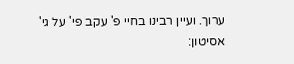ערוך. ועיין רבינו בחיי פ' עקב פי' על גי' אסיטון: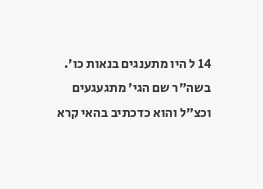14 ל היו מתענגים בנאות כו'. בשה"ר שם הגי' מתגעגעים וכצ"ל והוא כדכתיב בהאי קרא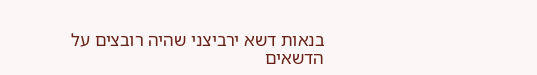בנאות דשא ירביצני שהיה רובצים על הדשאים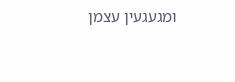ומגעגעין עצמן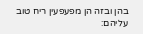בהן ובזה הן מפעפעין ריח טוב עליהם: